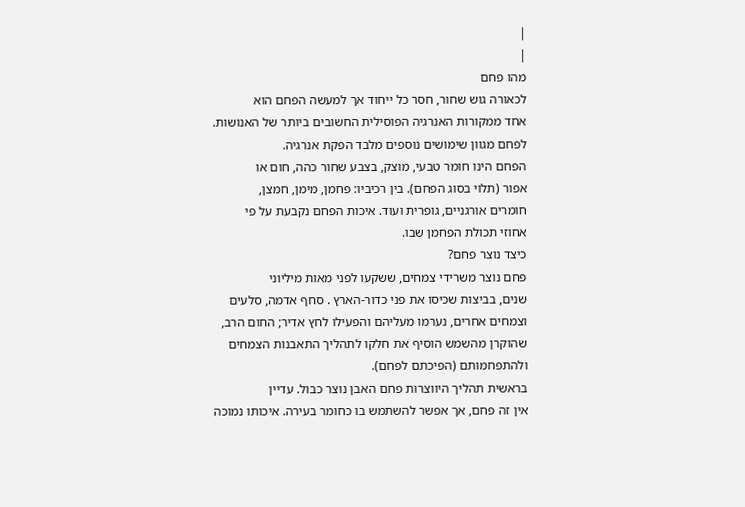|
|
מהו פחם
לכאורה גוש שחור, חסר כל ייחוד אך למעשה הפחם הוא
אחד ממקורות האנרגיה הפוסילית החשובים ביותר של האנושות.
לפחם מגוון שימושים נוספים מלבד הפקת אנרגיה.
הפחם הינו חומר טבעי, מוצק, בצבע שחור כהה, חום או
אפור (תלוי בסוג הפחם). בין רכיביו: פחמן, מימן, חמצן,
חומרים אורגניים, גופרית ועוד. איכות הפחם נקבעת על פי
אחוזי תכולת הפחמן שבו.
כיצד נוצר פחם?
פחם נוצר משרידי צמחים, ששקעו לפני מאות מיליוני
שנים, בביצות שכיסו את פני כדור-הארץ . סחף אדמה, סלעים
וצמחים אחרים, נערמו מעליהם והפעילו לחץ אדיר; החום הרב,
שהוקרן מהשמש הוסיף את חלקו לתהליך התאבנות הצמחים
ולהתפחמותם (הפיכתם לפחם).
בראשית תהליך היווצרות פחם האבן נוצר כבול. עדיין
אין זה פחם, אך אפשר להשתמש בו כחומר בעירה. איכותו נמוכה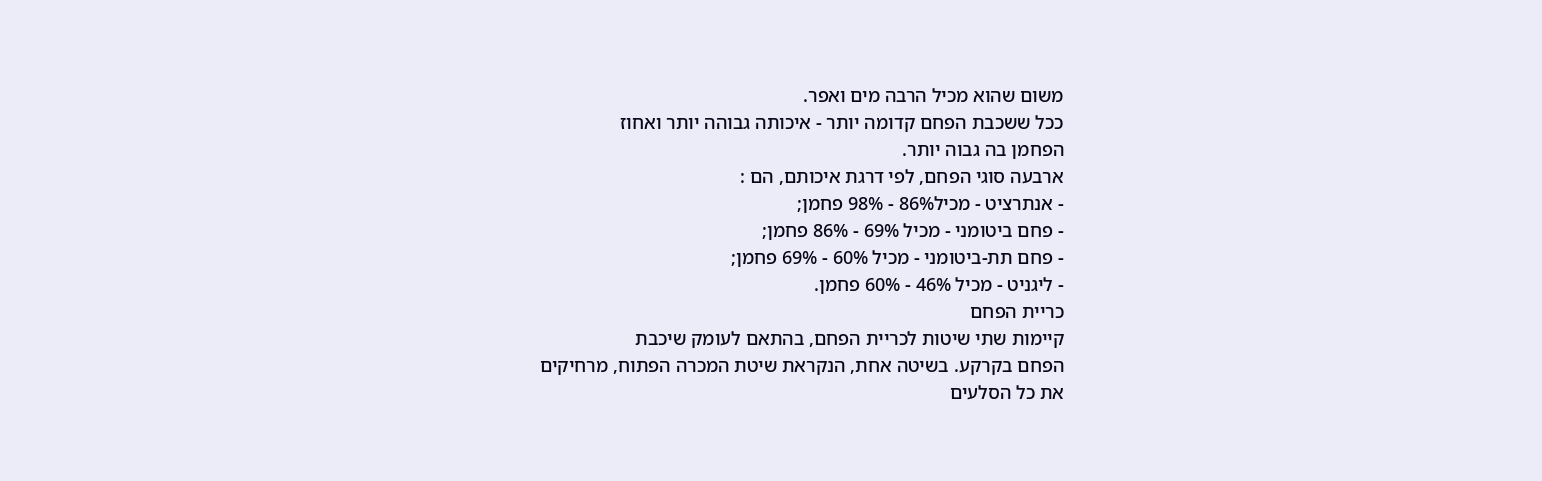משום שהוא מכיל הרבה מים ואפר.
ככל ששכבת הפחם קדומה יותר - איכותה גבוהה יותר ואחוז
הפחמן בה גבוה יותר.
ארבעה סוגי הפחם, לפי דרגת איכותם, הם :
- אנתרציט - מכיל86% - 98% פחמן;
- פחם ביטומני - מכיל 69% - 86% פחמן;
- פחם תת-ביטומני - מכיל 60% - 69% פחמן;
- ליגניט - מכיל 46% - 60% פחמן.
כריית הפחם
קיימות שתי שיטות לכריית הפחם, בהתאם לעומק שיכבת
הפחם בקרקע. בשיטה אחת, הנקראת שיטת המכרה הפתוח, מרחיקים
את כל הסלעים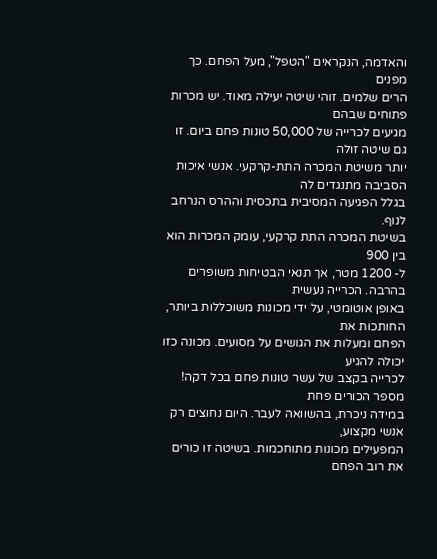והאדמה, הנקראים "הטפל", מעל הפחם. כך מפנים
הרים שלמים. זוהי שיטה יעילה מאוד. יש מכרות פתוחים שבהם
מגיעים לכרייה של 50,000 טונות פחם ביום. זו גם שיטה זולה
יותר משיטת המכרה התת-קרקעי. אנשי איכות הסביבה מתנגדים לה
בגלל הפגיעה המסיבית בתכסית וההרס הנרחב לנוף.
בשיטת המכרה התת קרקעי, עומק המכרות הוא בין 900
ל- 1200 מטר, אך תנאי הבטיחות משופרים בהרבה. הכרייה נעשית
באופן אוטומטי, על ידי מכונות משוכללות ביותר, החותכות את
הפחם ומעלות את הגושים על מסועים. מכונה כזו יכולה להגיע
לכרייה בקצב של עשר טונות פחם בכל דקה! מספר הכורים פחת
במידה ניכרת, בהשוואה לעבר. היום נחוצים רק אנשי מקצוע,
המפעילים מכונות מתוחכמות. בשיטה זו כורים את רוב הפחם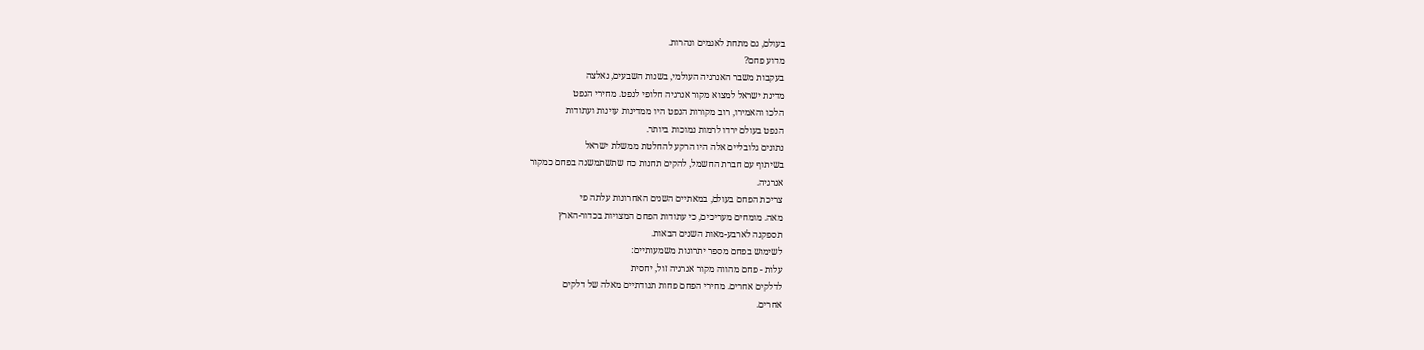בעולם, גם מתחת לאגמים ונהרות.
מדוע פחם?
בעקבות משבר האנרגיה העולמי, בשנות השבעים, נאלצה
מדינת ישראל למצוא מקור אנרגיה חלופי לנפט. מחירי הנפט
הלכו והאמירו, רוב מקורות הנפט היו ממדינות עוינות ועתודות
הנפט בעולם ירדו לרמות נמוכות ביותר.
נתונים גלובליים אלה היו הרקע להחלטת ממשלת ישראל
בשיתוף עם חברת החשמל, להקים תחנות כח שתשתמשנה בפחם כמקור
אנרגיה.
צריכת הפחם בעולם, במאתיים השנים האחרונות עלתה פי
מאה. מומחים מעריכים, כי עתודות הפחם המצויות בכדור-הארץ
תספקנה לארבע-מאות השנים הבאות.
לשימוש בפחם מספר יתרונות משמעותיים:
עלות - פחם מהווה מקור אנרגיה זול, יחסית
לדלקים אחרים. מחירי הפחם פחות תנודתיים מאלה של דלקים
אחרים.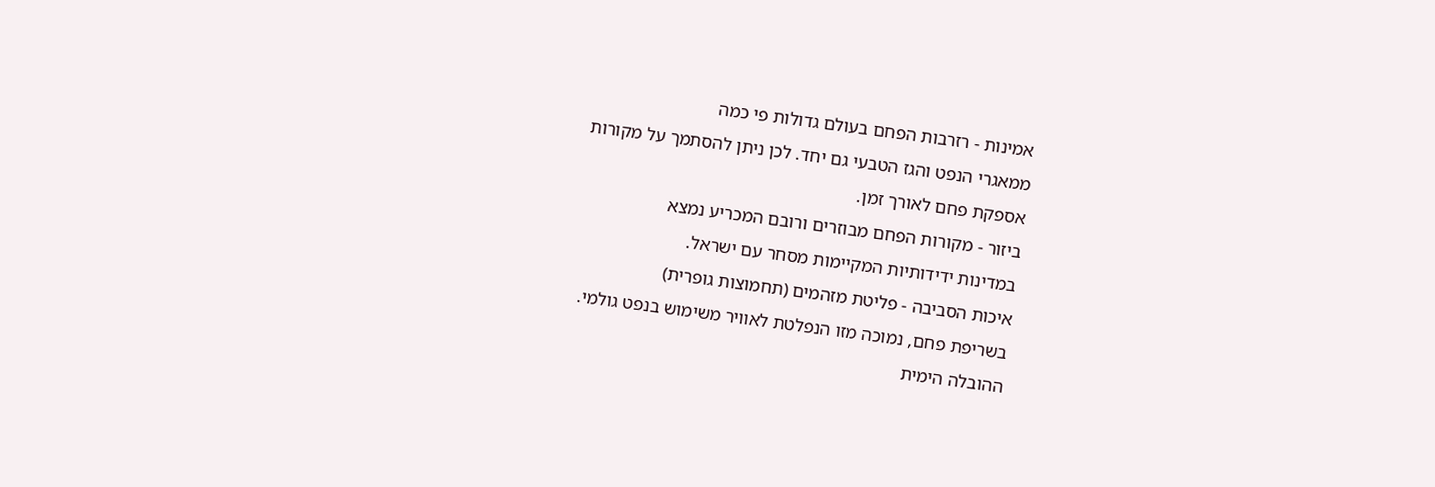אמינות - רזרבות הפחם בעולם גדולות פי כמה
ממאגרי הנפט והגז הטבעי גם יחד. לכן ניתן להסתמך על מקורות
אספקת פחם לאורך זמן.
ביזור - מקורות הפחם מבוזרים ורובם המכריע נמצא
במדינות ידידותיות המקיימות מסחר עם ישראל.
איכות הסביבה - פליטת מזהמים (תחמוצות גופרית)
בשריפת פחם, נמוכה מזו הנפלטת לאוויר משימוש בנפט גולמי.
ההובלה הימית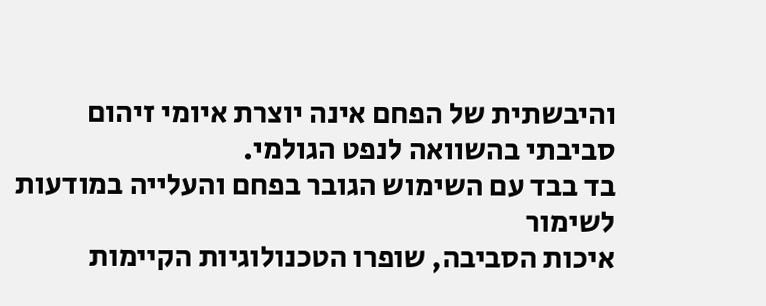והיבשתית של הפחם אינה יוצרת איומי זיהום
סביבתי בהשוואה לנפט הגולמי.
בד בבד עם השימוש הגובר בפחם והעלייה במודעות לשימור
איכות הסביבה, שופרו הטכנולוגיות הקיימות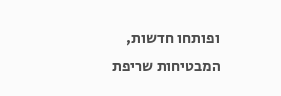ופותחו חדשות,
המבטיחות שריפת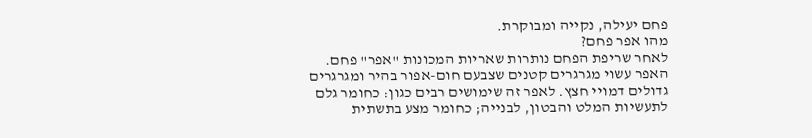פחם יעילה, נקייה ומבוקרת.
מהו אפר פחם?
לאחר שריפת הפחם נותרות שאריות המכונות "אפר" פחם.
האפר עשוי מגרגרים קטנים שצבעם חום-אפור בהיר ומגרגרים
גדולים דמויי חצץ. לאפר זה שימושים רבים כגון: כחומר גלם
לתעשיות המלט והבטון, לבנייה; כחומר מצע בתשתית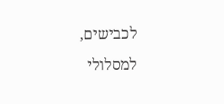לכבישים,
למסלולי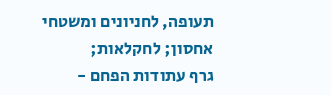תעופה, לחניונים ומשטחי אחסון; לחקלאות;
גרף עתודות הפחם -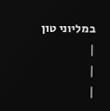במליוני טון
|
|
|